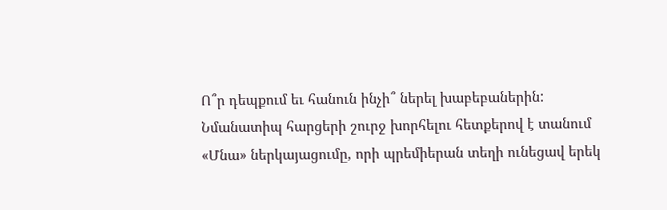Ո՞ր դեպքում եւ հանուն ինչի՞ ներել խաբեբաներին: Նմանատիպ հարցերի շուրջ խորհելու հետքերով է տանում «Մնա» ներկայացումը, որի պրեմիերան տեղի ունեցավ երեկ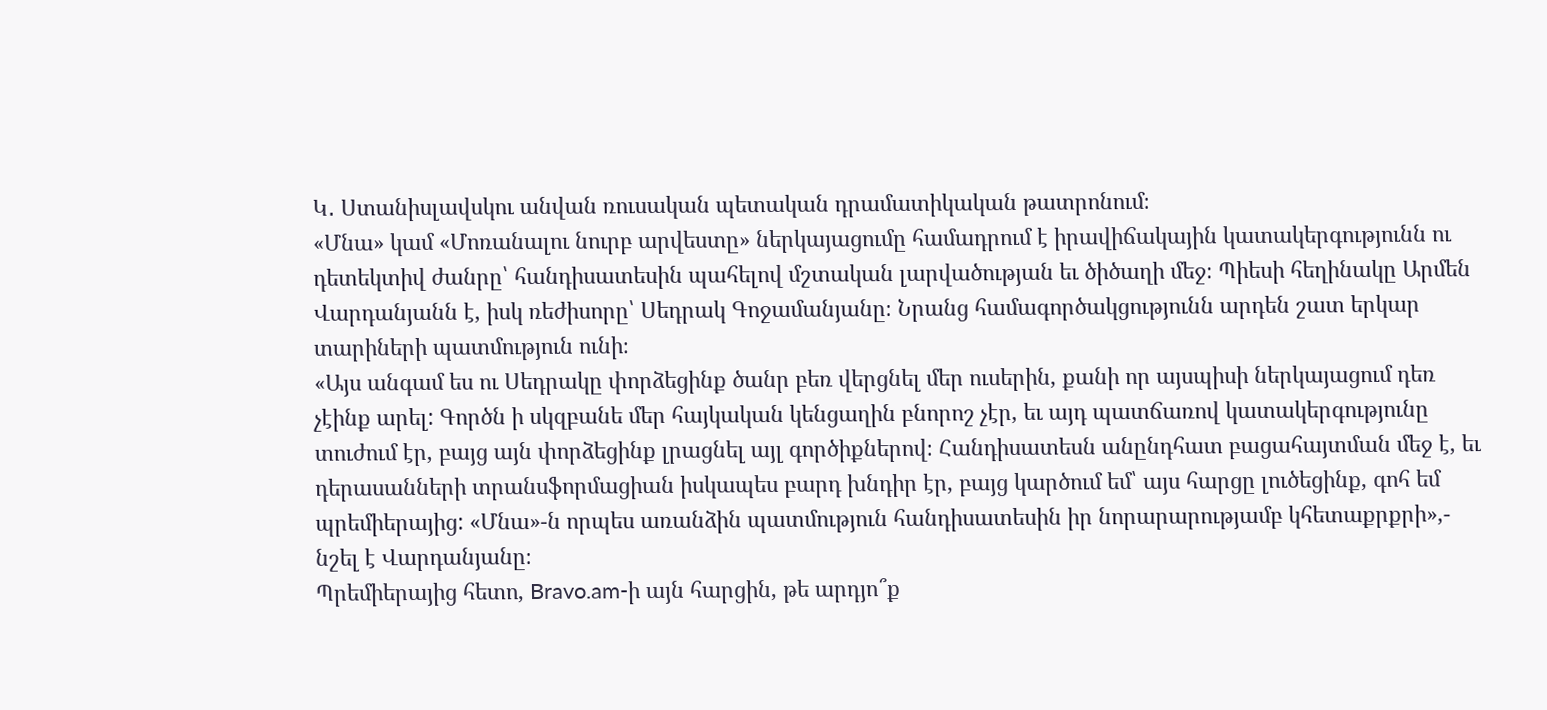Կ․ Ստանիսլավսկու անվան ռուսական պետական դրամատիկական թատրոնում։
«Մնա» կամ «Մոռանալու նուրբ արվեստը» ներկայացումը համադրում է իրավիճակային կատակերգությունն ու դետեկտիվ ժանրը՝ հանդիսատեսին պահելով մշտական լարվածության եւ ծիծաղի մեջ։ Պիեսի հեղինակը Արմեն Վարդանյանն է, իսկ ռեժիսորը՝ Սեդրակ Գոջամանյանը։ Նրանց համագործակցությունն արդեն շատ երկար տարիների պատմություն ունի։
«Այս անգամ ես ու Սեդրակը փորձեցինք ծանր բեռ վերցնել մեր ուսերին, քանի որ այսպիսի ներկայացում դեռ չէինք արել: Գործն ի սկզբանե մեր հայկական կենցաղին բնորոշ չէր, եւ այդ պատճառով կատակերգությունը տուժում էր, բայց այն փորձեցինք լրացնել այլ գործիքներով։ Հանդիսատեսն անընդհատ բացահայտման մեջ է, եւ դերասանների տրանսֆորմացիան իսկապես բարդ խնդիր էր, բայց կարծում եմ՝ այս հարցը լուծեցինք, գոհ եմ պրեմիերայից: «Մնա»-ն որպես առանձին պատմություն հանդիսատեսին իր նորարարությամբ կհետաքրքրի»,- նշել է Վարդանյանը։
Պրեմիերայից հետո, Bravo.am-ի այն հարցին, թե արդյո՞ք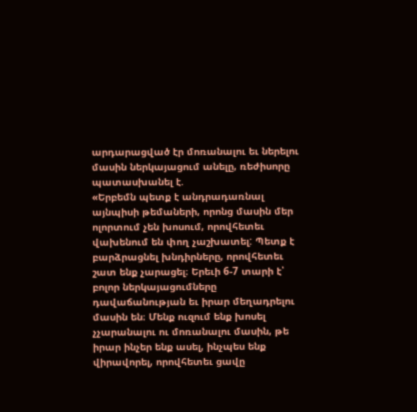արդարացված էր մոռանալու եւ ներելու մասին ներկայացում անելը, ռեժիսորը պատասխանել է.
«Երբեմն պետք է անդրադառնալ այնպիսի թեմաների, որոնց մասին մեր ոլորտում չեն խոսում, որովհետեւ վախենում են փող չաշխատել: Պետք է բարձրացնել խնդիրները, որովհետեւ շատ ենք չարացել։ Երեւի 6-7 տարի է՝ բոլոր ներկայացումները դավաճանության եւ իրար մեղադրելու մասին են։ Մենք ուզում ենք խոսել չչարանալու ու մոռանալու մասին, թե իրար ինչեր ենք ասել, ինչպես ենք վիրավորել, որովհետեւ ցավը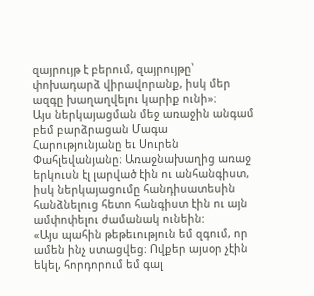զայրույթ է բերում, զայրույթը՝ փոխադարձ վիրավորանք, իսկ մեր ազգը խաղաղվելու կարիք ունի»։
Այս ներկայացման մեջ առաջին անգամ բեմ բարձրացան Մագա Հարությունյանը եւ Սուրեն Փահլեվանյանը։ Առաջնախաղից առաջ երկուսն էլ լարված էին ու անհանգիստ, իսկ ներկայացումը հանդիսատեսին հանձնելուց հետո հանգիստ էին ու այն ամփոփելու ժամանակ ունեին:
«Այս պահին թեթեւություն եմ զգում, որ ամեն ինչ ստացվեց։ Ովքեր այսօր չէին եկել, հորդորում եմ գալ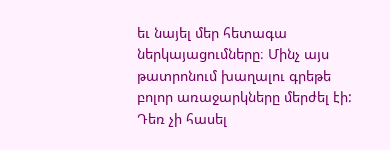եւ նայել մեր հետագա ներկայացումները։ Մինչ այս թատրոնում խաղալու գրեթե բոլոր առաջարկները մերժել էի: Դեռ չի հասել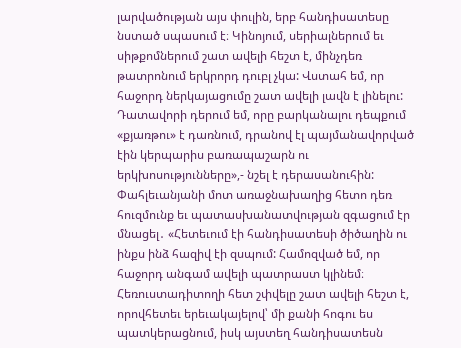լարվածության այս փուլին, երբ հանդիսատեսը նստած սպասում է։ Կինոյում, սերիալներում եւ սիթքոմներում շատ ավելի հեշտ է, մինչդեռ թատրոնում երկրորդ դուբլ չկա: Վստահ եմ, որ հաջորդ ներկայացումը շատ ավելի լավն է լինելու: Դատավորի դերում եմ, որը բարկանալու դեպքում «քյառթու» է դառնում, դրանով էլ պայմանավորված էին կերպարիս բառապաշարն ու երկխոսությունները»,- նշել է դերասանուհին:
Փահլեւանյանի մոտ առաջնախաղից հետո դեռ հուզմունք եւ պատասխանատվության զգացում էր մնացել․ «Հետեւում էի հանդիսատեսի ծիծաղին ու ինքս ինձ հազիվ էի զսպում: Համոզված եմ, որ հաջորդ անգամ ավելի պատրաստ կլինեմ։ Հեռուստադիտողի հետ շփվելը շատ ավելի հեշտ է, որովհետեւ երեւակայելով՝ մի քանի հոգու ես պատկերացնում, իսկ այստեղ հանդիսատեսն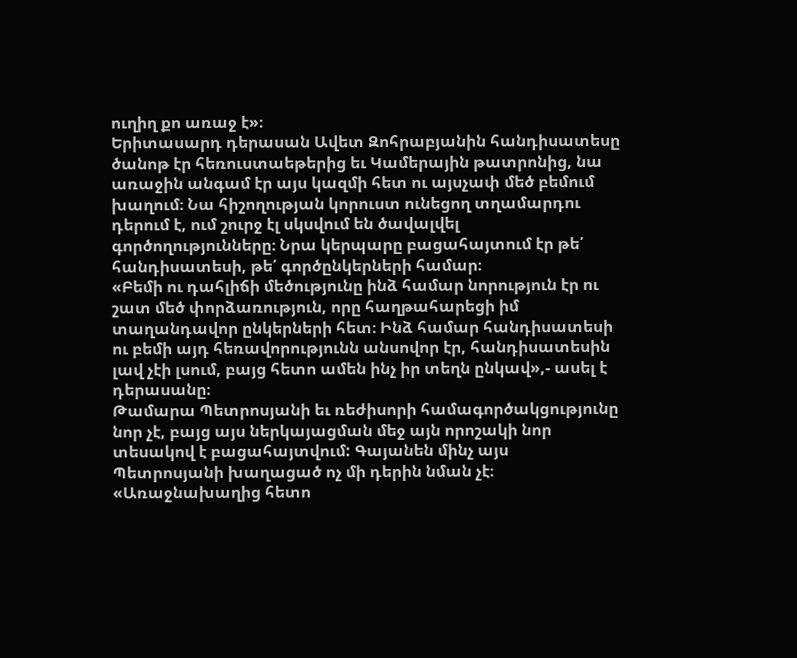ուղիղ քո առաջ է»։
Երիտասարդ դերասան Ավետ Զոհրաբյանին հանդիսատեսը ծանոթ էր հեռուստաեթերից եւ Կամերային թատրոնից, նա առաջին անգամ էր այս կազմի հետ ու այսչափ մեծ բեմում խաղում։ Նա հիշողության կորուստ ունեցող տղամարդու դերում է, ում շուրջ էլ սկսվում են ծավալվել գործողությունները։ Նրա կերպարը բացահայտում էր թե՛ հանդիսատեսի, թե՛ գործընկերների համար։
«Բեմի ու դահլիճի մեծությունը ինձ համար նորություն էր ու շատ մեծ փորձառություն, որը հաղթահարեցի իմ տաղանդավոր ընկերների հետ։ Ինձ համար հանդիսատեսի ու բեմի այդ հեռավորությունն անսովոր էր, հանդիսատեսին լավ չէի լսում, բայց հետո ամեն ինչ իր տեղն ընկավ»,- ասել է դերասանը։
Թամարա Պետրոսյանի եւ ռեժիսորի համագործակցությունը նոր չէ, բայց այս ներկայացման մեջ այն որոշակի նոր տեսակով է բացահայտվում: Գայանեն մինչ այս Պետրոսյանի խաղացած ոչ մի դերին նման չէ։
«Առաջնախաղից հետո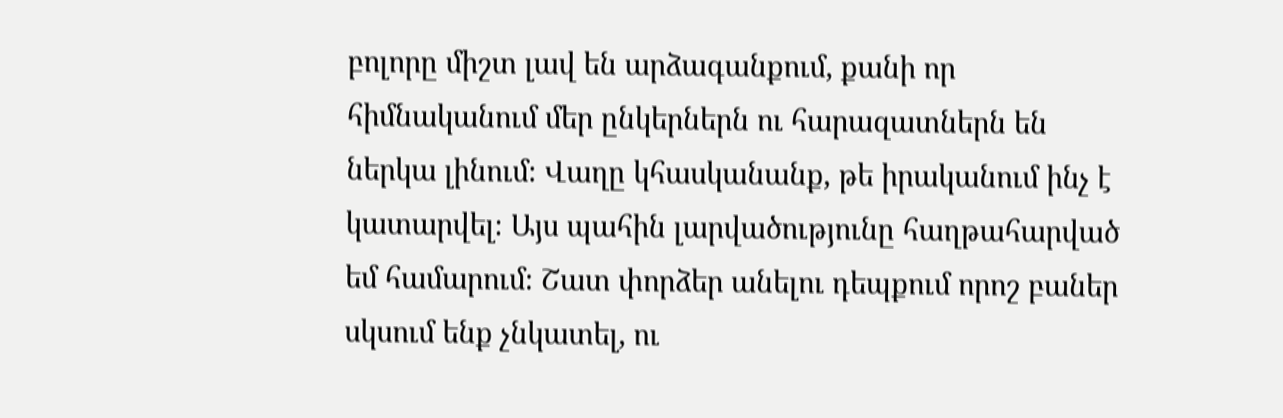բոլորը միշտ լավ են արձագանքում, քանի որ հիմնականում մեր ընկերներն ու հարազատներն են ներկա լինում։ Վաղը կհասկանանք, թե իրականում ինչ է կատարվել։ Այս պահին լարվածությունը հաղթահարված եմ համարում։ Շատ փորձեր անելու դեպքում որոշ բաներ սկսում ենք չնկատել, ու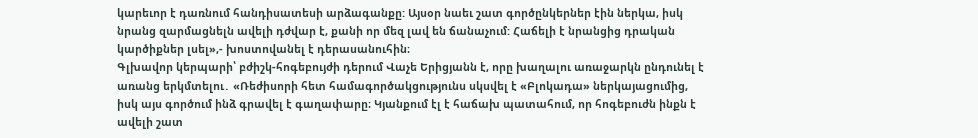կարեւոր է դառնում հանդիսատեսի արձագանքը: Այսօր նաեւ շատ գործընկերներ էին ներկա, իսկ նրանց զարմացնելն ավելի դժվար է, քանի որ մեզ լավ են ճանաչում: Հաճելի է նրանցից դրական կարծիքներ լսել»,- խոստովանել է դերասանուհին։
Գլխավոր կերպարի՝ բժիշկ-հոգեբույժի դերում Վաչե Երիցյանն է, որը խաղալու առաջարկն ընդունել է առանց երկմտելու․ «Ռեժիսորի հետ համագործակցությունս սկսվել է «Բլոկադա» ներկայացումից, իսկ այս գործում ինձ գրավել է գաղափարը։ Կյանքում էլ է հաճախ պատահում, որ հոգեբուժն ինքն է ավելի շատ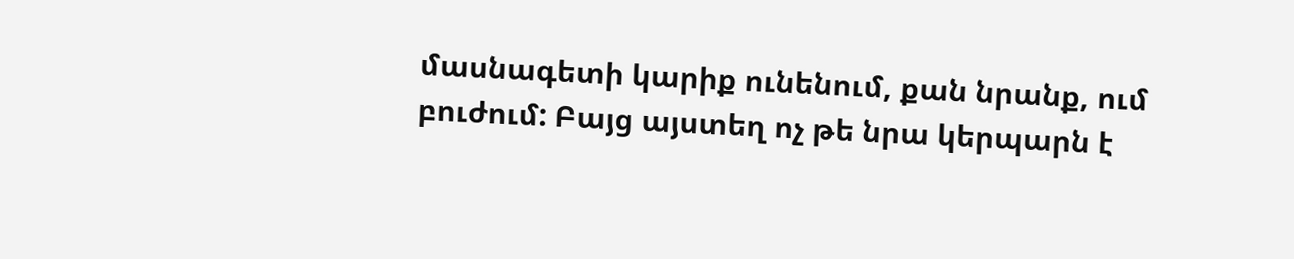մասնագետի կարիք ունենում, քան նրանք, ում բուժում: Բայց այստեղ ոչ թե նրա կերպարն է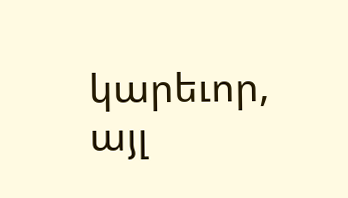կարեւոր, այլ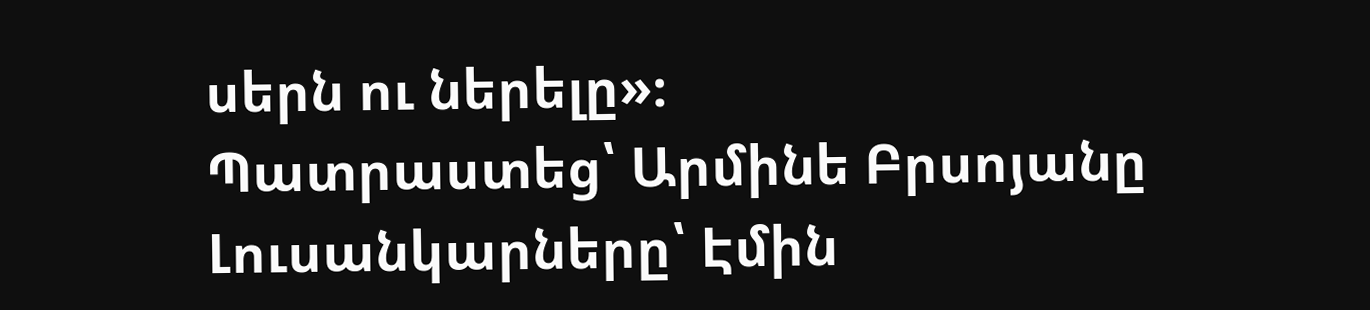սերն ու ներելը»։
Պատրաստեց՝ Արմինե Բրսոյանը
Լուսանկարները՝ Էմին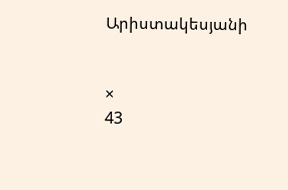Արիստակեսյանի


×
43